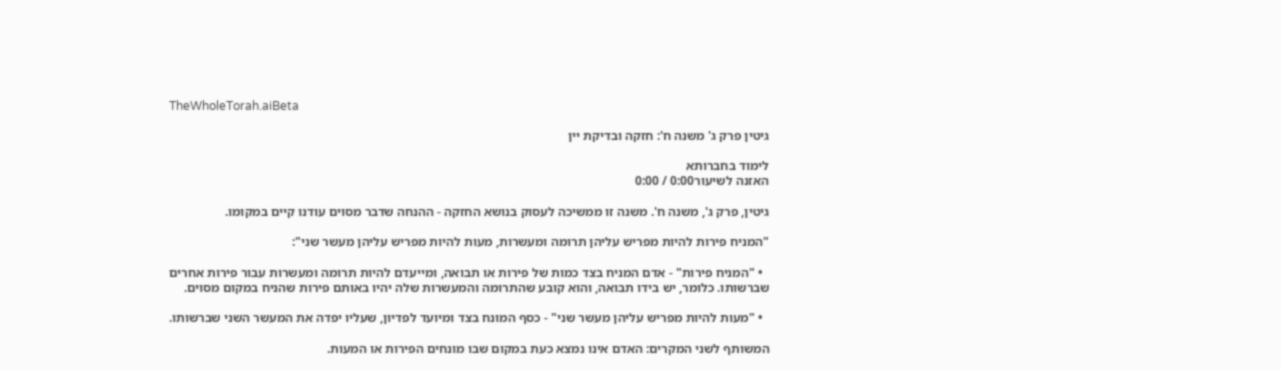TheWholeTorah.aiBeta

גיטין פרק ג' משנה ח': חזקה ובדיקת יין

לימוד בחברותא
האזנה לשיעור0:00 / 0:00

גיטין, פרק ג', משנה ח'. משנה זו ממשיכה לעסוק בנושא החזקה - ההנחה שדבר מסוים עודנו קיים במקומו.

"המניח פירות להיות מפריש עליהן תרומה ומעשרות, מעות להיות מפריש עליהן מעשר שני":

  • "המניח פירות" - אדם המניח בצד כמות של פירות או תבואה, ומייעדם להיות תרומה ומעשרות עבור פירות אחרים שברשותו. כלומר, יש בידו תבואה, והוא קובע שהתרומה והמעשרות שלה יהיו באותם פירות שהניח במקום מסוים.

  • "מעות להיות מפריש עליהן מעשר שני" - כסף המונח בצד ומיועד לפדיון, שעליו יפדה את המעשר השני שברשותו.

המשותף לשני המקרים: האדם אינו נמצא כעת במקום שבו מונחים הפירות או המעות.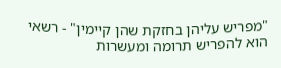"מפריש עליהן בחזקת שהן קיימין" - רשאי הוא להפריש תרומה ומעשרות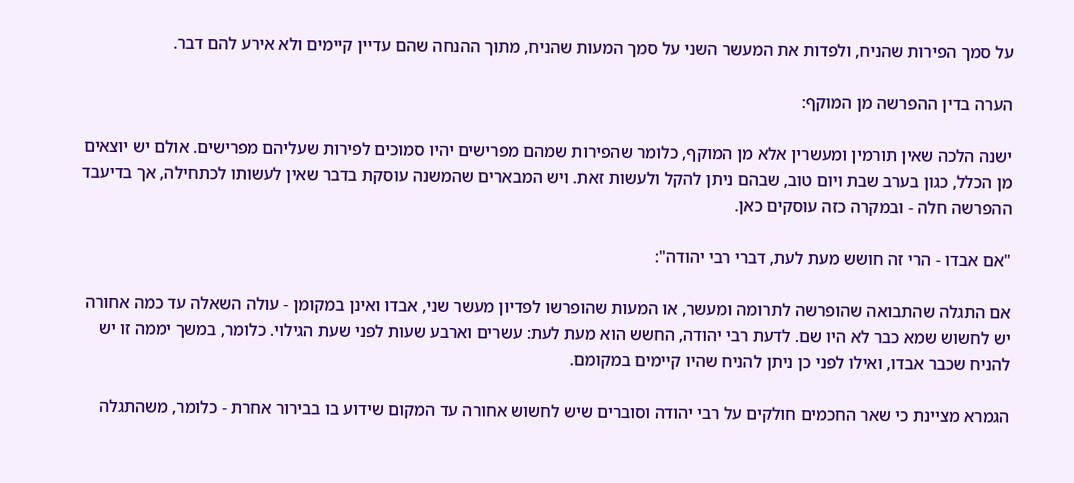על סמך הפירות שהניח, ולפדות את המעשר השני על סמך המעות שהניח, מתוך ההנחה שהם עדיין קיימים ולא אירע להם דבר.

הערה בדין ההפרשה מן המוקף:

ישנה הלכה שאין תורמין ומעשרין אלא מן המוקף, כלומר שהפירות שמהם מפרישים יהיו סמוכים לפירות שעליהם מפרישים. אולם יש יוצאים מן הכלל, כגון בערב שבת ויום טוב, שבהם ניתן להקל ולעשות זאת. ויש המבארים שהמשנה עוסקת בדבר שאין לעשותו לכתחילה, אך בדיעבד ההפרשה חלה - ובמקרה כזה עוסקים כאן.

"אם אבדו - הרי זה חושש מעת לעת, דברי רבי יהודה":

אם התגלה שהתבואה שהופרשה לתרומה ומעשר, או המעות שהופרשו לפדיון מעשר שני, אבדו ואינן במקומן - עולה השאלה עד כמה אחורה יש לחשוש שמא כבר לא היו שם. לדעת רבי יהודה, החשש הוא מעת לעת: עשרים וארבע שעות לפני שעת הגילוי. כלומר, במשך יממה זו יש להניח שכבר אבדו, ואילו לפני כן ניתן להניח שהיו קיימים במקומם.

הגמרא מציינת כי שאר החכמים חולקים על רבי יהודה וסוברים שיש לחשוש אחורה עד המקום שידוע בו בבירור אחרת - כלומר, משהתגלה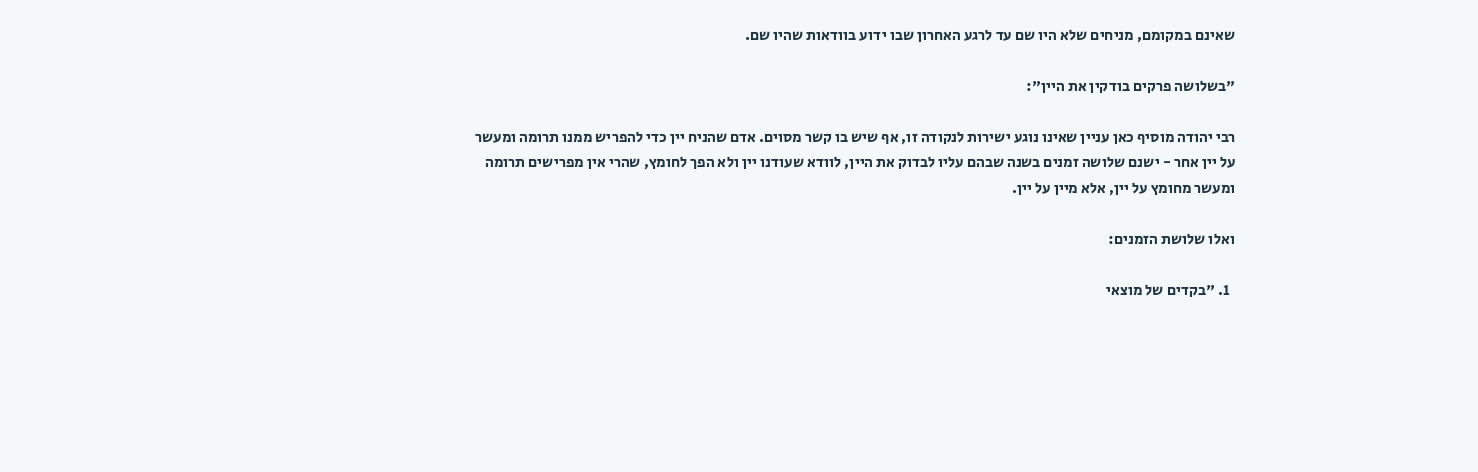שאינם במקומם, מניחים שלא היו שם עד לרגע האחרון שבו ידוע בוודאות שהיו שם.

"בשלושה פרקים בודקין את היין":

רבי יהודה מוסיף כאן עניין שאינו נוגע ישירות לנקודה זו, אף שיש בו קשר מסוים. אדם שהניח יין כדי להפריש ממנו תרומה ומעשר על יין אחר - ישנם שלושה זמנים בשנה שבהם עליו לבדוק את היין, לוודא שעודנו יין ולא הפך לחומץ, שהרי אין מפרישים תרומה ומעשר מחומץ על יין, אלא מיין על יין.

ואלו שלושת הזמנים:

  1. "בקדים של מוצאי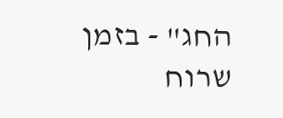החג" - בזמן שרוח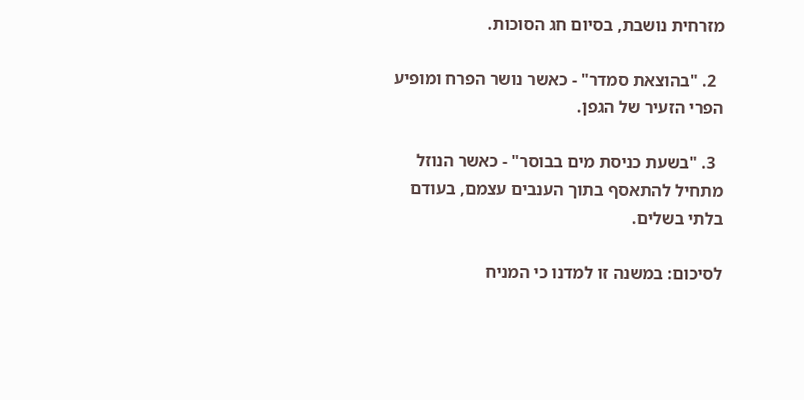מזרחית נושבת, בסיום חג הסוכות.

  2. "בהוצאת סמדר" - כאשר נושר הפרח ומופיע הפרי הזעיר של הגפן.

  3. "בשעת כניסת מים בבוסר" - כאשר הנוזל מתחיל להתאסף בתוך הענבים עצמם, בעודם בלתי בשלים.

לסיכום: במשנה זו למדנו כי המניח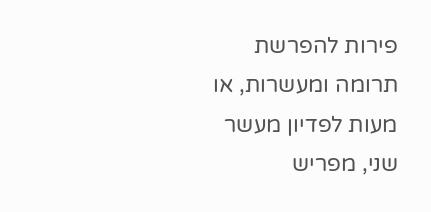פירות להפרשת תרומה ומעשרות, או מעות לפדיון מעשר שני, מפריש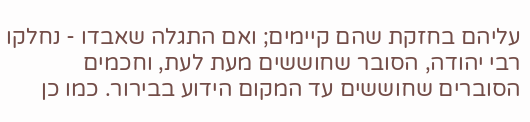עליהם בחזקת שהם קיימים; ואם התגלה שאבדו - נחלקו רבי יהודה, הסובר שחוששים מעת לעת, וחכמים הסוברים שחוששים עד המקום הידוע בבירור. כמו כן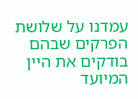עמדנו על שלושת הפרקים שבהם בודקים את היין המיועד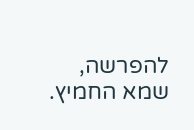להפרשה, שמא החמיץ.